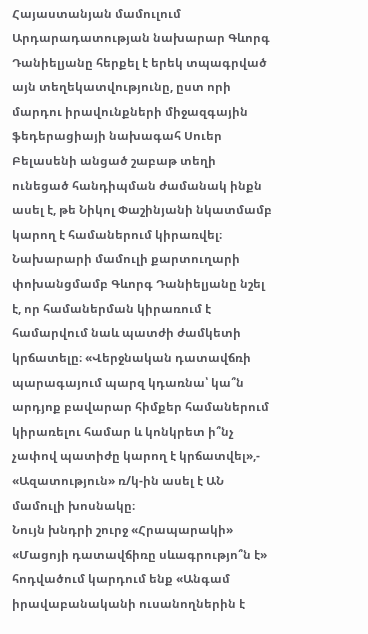Հայաստանյան մամուլում Արդարադատության նախարար Գևորգ Դանիելյանը հերքել է երեկ տպագրված այն տեղեկատվությունը, ըստ որի մարդու իրավունքների միջազգային ֆեդերացիայի նախագահ Սուեր Բելասենի անցած շաբաթ տեղի ունեցած հանդիպման ժամանակ ինքն ասել է, թե Նիկոլ Փաշինյանի նկատմամբ կարող է համաներում կիրառվել։ Նախարարի մամուլի քարտուղարի փոխանցմամբ Գևորգ Դանիելյանը նշել է, որ համաներման կիրառում է համարվում նաև պատժի ժամկետի կրճատելը։ «Վերջնական դատավճռի պարագայում պարզ կդառնա՝ կա՞ն արդյոք բավարար հիմքեր համաներում կիրառելու համար և կոնկրետ ի՞նչ չափով պատիժը կարող է կրճատվել»,- «Ազատություն» ռ/կ-ին ասել է ԱՆ մամուլի խոսնակը։
Նույն խնդրի շուրջ «Հրապարակի» «Մացոյի դատավճիռը սևագրությո՞ն է» հոդվածում կարդում ենք «Անգամ իրավաբանականի ուսանողներին է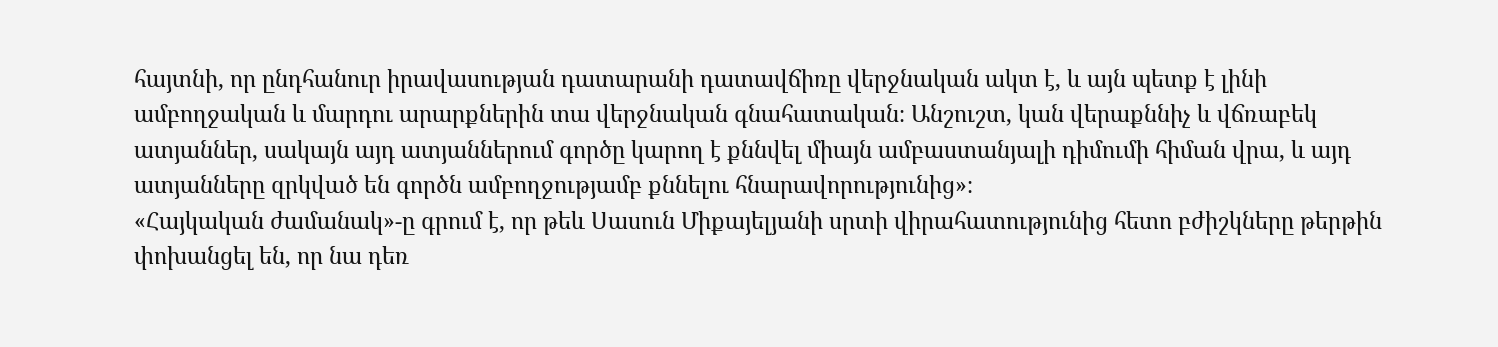հայտնի, որ ընդհանուր իրավասության դատարանի դատավճիռը վերջնական ակտ է, և այն պետք է լինի ամբողջական և մարդու արարքներին տա վերջնական գնահատական։ Անշուշտ, կան վերաքննիչ և վճռաբեկ ատյաններ, սակայն այդ ատյաններում գործը կարող է քննվել միայն ամբաստանյալի դիմումի հիման վրա, և այդ ատյանները զրկված են գործն ամբողջությամբ քննելու հնարավորությունից»։
«Հայկական ժամանակ»-ը գրում է, որ թեև Սասուն Միքայելյանի սրտի վիրահատությունից հետո բժիշկները թերթին փոխանցել են, որ նա դեռ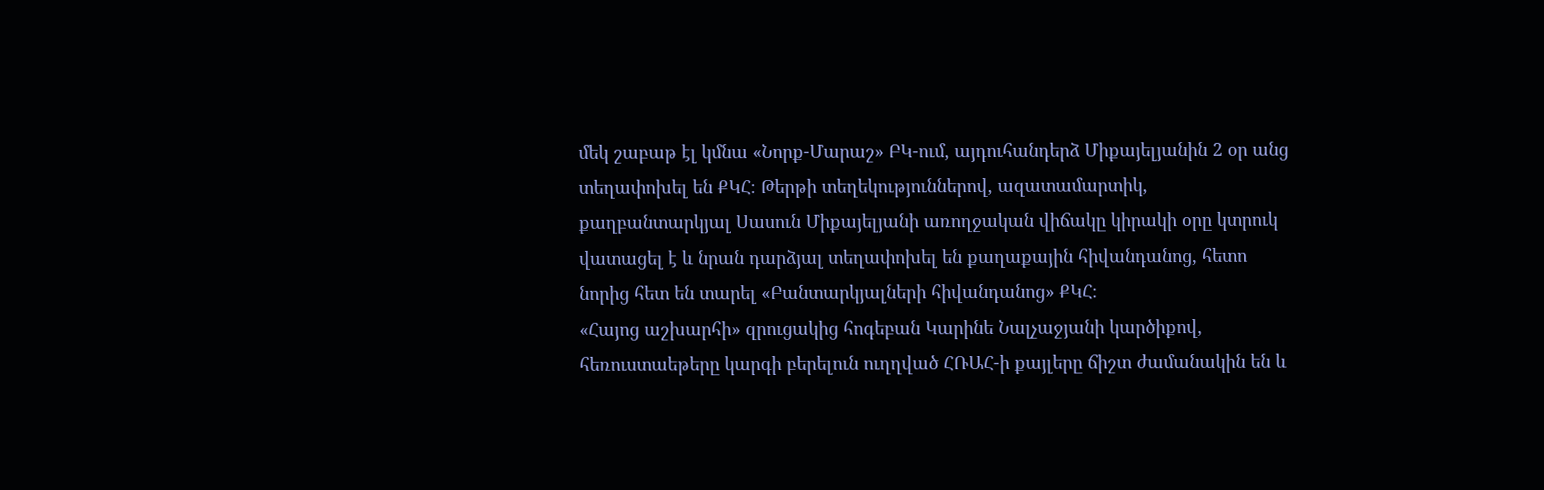մեկ շաբաթ էլ կմնա «Նորք-Մարաշ» ԲԿ-ում, այդուհանդերձ Միքայելյանին 2 օր անց տեղափոխել են ՔԿՀ։ Թերթի տեղեկություններով, ազատամարտիկ, քաղբանտարկյալ Սասուն Միքայելյանի առողջական վիճակը կիրակի օրը կտրուկ վատացել է և նրան դարձյալ տեղափոխել են քաղաքային հիվանդանոց, հետո նորից հետ են տարել «Բանտարկյալների հիվանդանոց» ՔԿՀ։
«Հայոց աշխարհի» զրուցակից հոգեբան Կարինե Նալչաջյանի կարծիքով, հեռուստաեթերը կարգի բերելուն ուղղված ՀՌԱՀ-ի քայլերը ճիշտ ժամանակին են և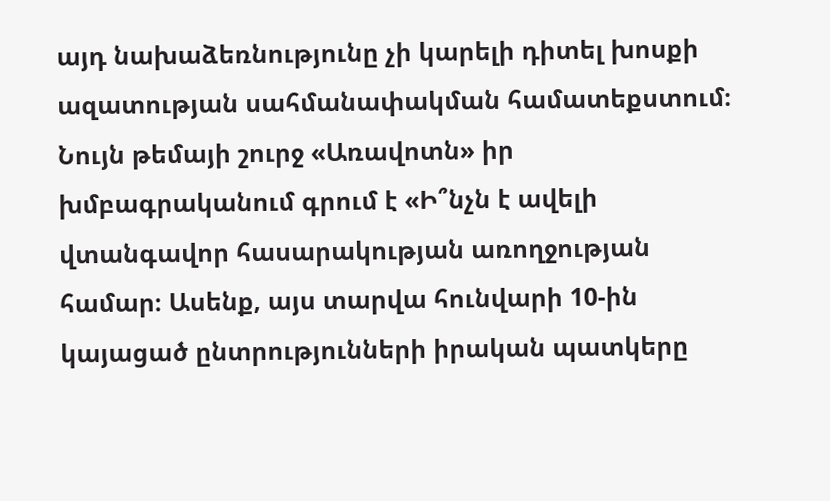այդ նախաձեռնությունը չի կարելի դիտել խոսքի ազատության սահմանափակման համատեքստում։
Նույն թեմայի շուրջ «Առավոտն» իր խմբագրականում գրում է «Ի՞նչն է ավելի վտանգավոր հասարակության առողջության համար։ Ասենք, այս տարվա հունվարի 10-ին կայացած ընտրությունների իրական պատկերը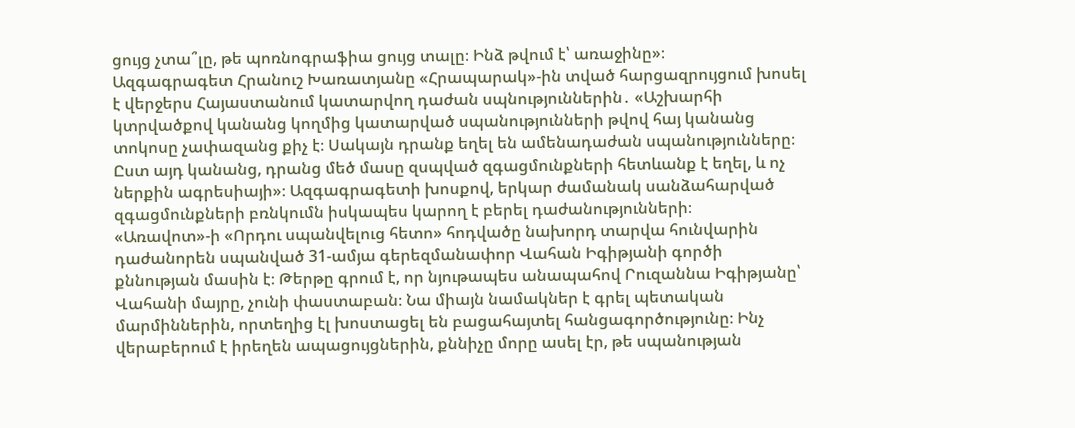ցույց չտա՞լը, թե պոռնոգրաֆիա ցույց տալը։ Ինձ թվում է՝ առաջինը»։
Ազգագրագետ Հրանուշ Խառատյանը «Հրապարակ»-ին տված հարցազրույցում խոսել է վերջերս Հայաստանում կատարվող դաժան սպնություններին․ «Աշխարհի կտրվածքով կանանց կողմից կատարված սպանությունների թվով հայ կանանց տոկոսը չափազանց քիչ է։ Սակայն դրանք եղել են ամենադաժան սպանությունները։ Ըստ այդ կանանց, դրանց մեծ մասը զսպված զգացմունքների հետևանք է եղել, և ոչ ներքին ագրեսիայի»։ Ազգագրագետի խոսքով, երկար ժամանակ սանձահարված զգացմունքների բռնկումն իսկապես կարող է բերել դաժանությունների։
«Առավոտ»-ի «Որդու սպանվելուց հետո» հոդվածը նախորդ տարվա հունվարին դաժանորեն սպանված 31-ամյա գերեզմանափոր Վահան Իգիթյանի գործի քննության մասին է։ Թերթը գրում է, որ նյութապես անապահով Րուզաննա Իգիթյանը՝ Վահանի մայրը, չունի փաստաբան։ Նա միայն նամակներ է գրել պետական մարմիններին, որտեղից էլ խոստացել են բացահայտել հանցագործությունը։ Ինչ վերաբերում է իրեղեն ապացույցներին, քննիչը մորը ասել էր, թե սպանության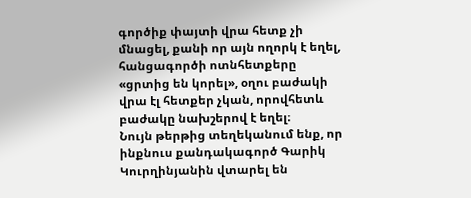գործիք փայտի վրա հետք չի մնացել, քանի որ այն ողորկ է եղել, հանցագործի ոտնհետքերը «ցրտից են կորել», օղու բաժակի վրա էլ հետքեր չկան, որովհետև բաժակը նախշերով է եղել։
Նույն թերթից տեղեկանում ենք, որ ինքնուս քանդակագործ Գարիկ Կուրղինյանին վտարել են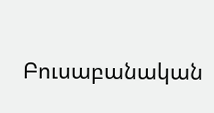Բուսաբանական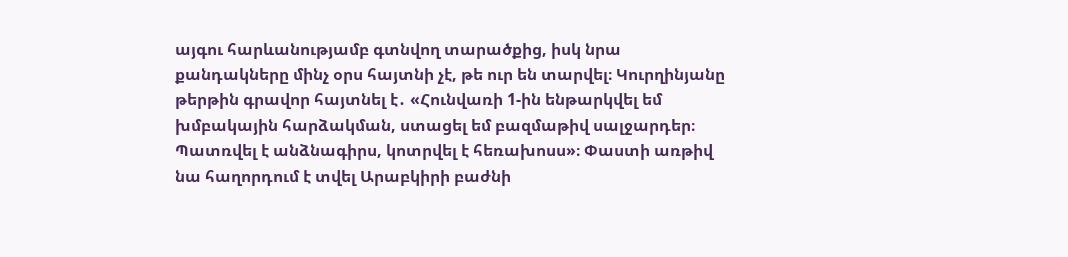այգու հարևանությամբ գտնվող տարածքից, իսկ նրա քանդակները մինչ օրս հայտնի չէ, թե ուր են տարվել։ Կուրղինյանը թերթին գրավոր հայտնել է․ «Հունվառի 1-ին ենթարկվել եմ խմբակային հարձակման, ստացել եմ բազմաթիվ սալջարդեր։ Պատռվել է անձնագիրս, կոտրվել է հեռախոսս»։ Փաստի առթիվ նա հաղորդում է տվել Արաբկիրի բաժնի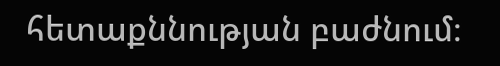հետաքննության բաժնում։